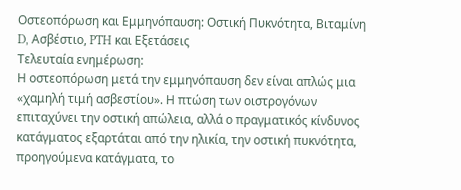Οστεοπόρωση και Εμμηνόπαυση: Οστική Πυκνότητα, Βιταμίνη D, Ασβέστιο, PTH και Εξετάσεις
Τελευταία ενημέρωση:
Η οστεοπόρωση μετά την εμμηνόπαυση δεν είναι απλώς μια «χαμηλή τιμή ασβεστίου». Η πτώση των οιστρογόνων επιταχύνει την οστική απώλεια, αλλά ο πραγματικός κίνδυνος κατάγματος εξαρτάται από την ηλικία, την οστική πυκνότητα, προηγούμενα κατάγματα, το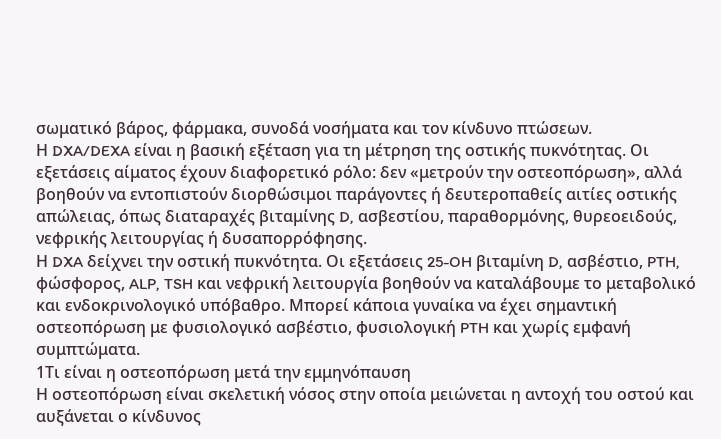σωματικό βάρος, φάρμακα, συνοδά νοσήματα και τον κίνδυνο πτώσεων.
Η DXA/DEXA είναι η βασική εξέταση για τη μέτρηση της οστικής πυκνότητας. Οι εξετάσεις αίματος έχουν διαφορετικό ρόλο: δεν «μετρούν την οστεοπόρωση», αλλά βοηθούν να εντοπιστούν διορθώσιμοι παράγοντες ή δευτεροπαθείς αιτίες οστικής απώλειας, όπως διαταραχές βιταμίνης D, ασβεστίου, παραθορμόνης, θυρεοειδούς, νεφρικής λειτουργίας ή δυσαπορρόφησης.
Η DXA δείχνει την οστική πυκνότητα. Οι εξετάσεις 25-OH βιταμίνη D, ασβέστιο, PTH, φώσφορος, ALP, TSH και νεφρική λειτουργία βοηθούν να καταλάβουμε το μεταβολικό και ενδοκρινολογικό υπόβαθρο. Μπορεί κάποια γυναίκα να έχει σημαντική οστεοπόρωση με φυσιολογικό ασβέστιο, φυσιολογική PTH και χωρίς εμφανή συμπτώματα.
1Τι είναι η οστεοπόρωση μετά την εμμηνόπαυση
Η οστεοπόρωση είναι σκελετική νόσος στην οποία μειώνεται η αντοχή του οστού και αυξάνεται ο κίνδυνος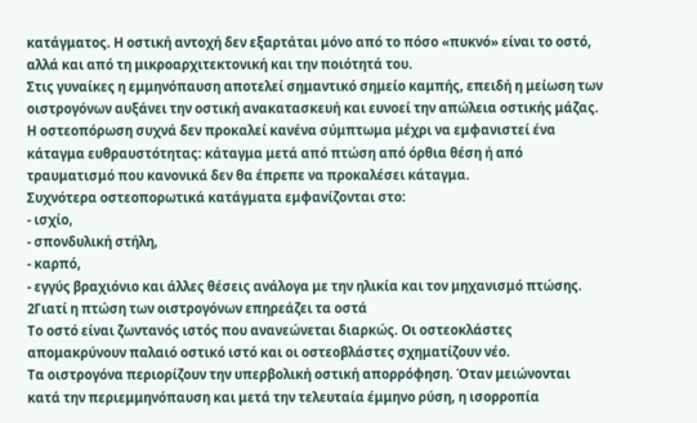κατάγματος. Η οστική αντοχή δεν εξαρτάται μόνο από το πόσο «πυκνό» είναι το οστό, αλλά και από τη μικροαρχιτεκτονική και την ποιότητά του.
Στις γυναίκες η εμμηνόπαυση αποτελεί σημαντικό σημείο καμπής, επειδή η μείωση των οιστρογόνων αυξάνει την οστική ανακατασκευή και ευνοεί την απώλεια οστικής μάζας.
Η οστεοπόρωση συχνά δεν προκαλεί κανένα σύμπτωμα μέχρι να εμφανιστεί ένα κάταγμα ευθραυστότητας: κάταγμα μετά από πτώση από όρθια θέση ή από τραυματισμό που κανονικά δεν θα έπρεπε να προκαλέσει κάταγμα.
Συχνότερα οστεοπορωτικά κατάγματα εμφανίζονται στο:
- ισχίο,
- σπονδυλική στήλη,
- καρπό,
- εγγύς βραχιόνιο και άλλες θέσεις ανάλογα με την ηλικία και τον μηχανισμό πτώσης.
2Γιατί η πτώση των οιστρογόνων επηρεάζει τα οστά
Το οστό είναι ζωντανός ιστός που ανανεώνεται διαρκώς. Οι οστεοκλάστες απομακρύνουν παλαιό οστικό ιστό και οι οστεοβλάστες σχηματίζουν νέο.
Τα οιστρογόνα περιορίζουν την υπερβολική οστική απορρόφηση. Όταν μειώνονται κατά την περιεμμηνόπαυση και μετά την τελευταία έμμηνο ρύση, η ισορροπία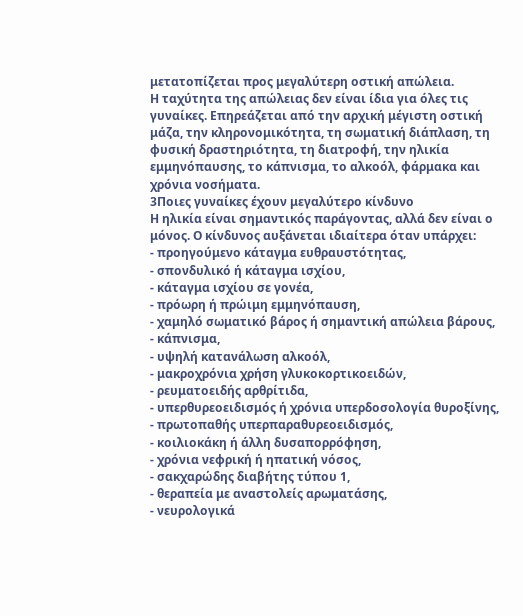μετατοπίζεται προς μεγαλύτερη οστική απώλεια.
Η ταχύτητα της απώλειας δεν είναι ίδια για όλες τις γυναίκες. Επηρεάζεται από την αρχική μέγιστη οστική μάζα, την κληρονομικότητα, τη σωματική διάπλαση, τη φυσική δραστηριότητα, τη διατροφή, την ηλικία εμμηνόπαυσης, το κάπνισμα, το αλκοόλ, φάρμακα και χρόνια νοσήματα.
3Ποιες γυναίκες έχουν μεγαλύτερο κίνδυνο
Η ηλικία είναι σημαντικός παράγοντας, αλλά δεν είναι ο μόνος. Ο κίνδυνος αυξάνεται ιδιαίτερα όταν υπάρχει:
- προηγούμενο κάταγμα ευθραυστότητας,
- σπονδυλικό ή κάταγμα ισχίου,
- κάταγμα ισχίου σε γονέα,
- πρόωρη ή πρώιμη εμμηνόπαυση,
- χαμηλό σωματικό βάρος ή σημαντική απώλεια βάρους,
- κάπνισμα,
- υψηλή κατανάλωση αλκοόλ,
- μακροχρόνια χρήση γλυκοκορτικοειδών,
- ρευματοειδής αρθρίτιδα,
- υπερθυρεοειδισμός ή χρόνια υπερδοσολογία θυροξίνης,
- πρωτοπαθής υπερπαραθυρεοειδισμός,
- κοιλιοκάκη ή άλλη δυσαπορρόφηση,
- χρόνια νεφρική ή ηπατική νόσος,
- σακχαρώδης διαβήτης τύπου 1,
- θεραπεία με αναστολείς αρωματάσης,
- νευρολογικά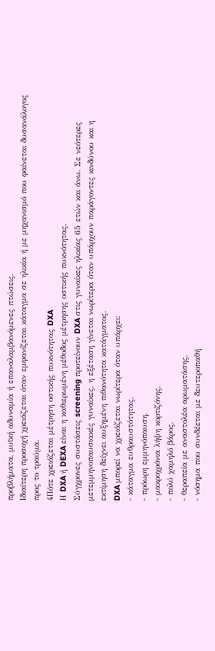προβλήματα, μυϊκή αδυναμία ή επαναλαμβανόμενες πτώσεις.
Ιδιαίτερη προσοχή χρειάζεται όταν εμφανίζεται κάταγμα σε ηλικία ή με μηχανισμό που φαίνεται δυσανάλογος προς το τραύμα.
4Πότε χρειάζεται μέτρηση οστικής πυκνότητας DXA
Η DXA ή DEXA είναι η καθιερωμένη μέθοδος μέτρησης οστικής πυκνότητας.
Σύγχρονες συστάσεις screening προτείνουν DXA στις γυναίκες ηλικίας 65 ετών και άνω. Σε νεότερες μετεμμηνοπαυσιακές γυναίκες, η εξέταση γίνεται νωρίτερα όταν υπάρχουν παράγοντες κινδύνου και η εκτίμηση δείχνει αυξημένη πιθανότητα κατάγματος.
DXA μπορεί να χρειάζεται νωρίτερα όταν υπάρχει:
- κάταγμα ευθραυστότητας,
- πρόωρη εμμηνόπαυση,
- μακροχρόνια λήψη κορτιζόνης,
- πολύ χαμηλό βάρος,
- θεραπεία με αναστολέα αρωματάσης,
- νόσημα που συνδέεται με δευτεροπαθή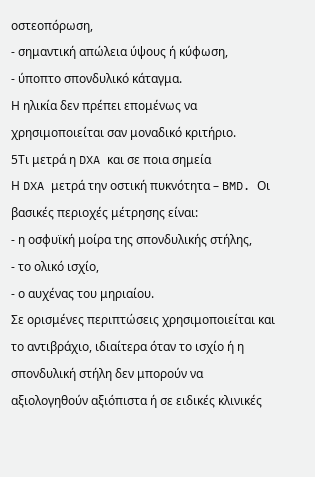οστεοπόρωση,
- σημαντική απώλεια ύψους ή κύφωση,
- ύποπτο σπονδυλικό κάταγμα.
Η ηλικία δεν πρέπει επομένως να χρησιμοποιείται σαν μοναδικό κριτήριο.
5Τι μετρά η DXA και σε ποια σημεία
Η DXA μετρά την οστική πυκνότητα – BMD. Οι βασικές περιοχές μέτρησης είναι:
- η οσφυϊκή μοίρα της σπονδυλικής στήλης,
- το ολικό ισχίο,
- ο αυχένας του μηριαίου.
Σε ορισμένες περιπτώσεις χρησιμοποιείται και το αντιβράχιο, ιδιαίτερα όταν το ισχίο ή η σπονδυλική στήλη δεν μπορούν να αξιολογηθούν αξιόπιστα ή σε ειδικές κλινικές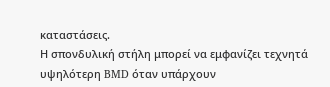καταστάσεις.
Η σπονδυλική στήλη μπορεί να εμφανίζει τεχνητά υψηλότερη BMD όταν υπάρχουν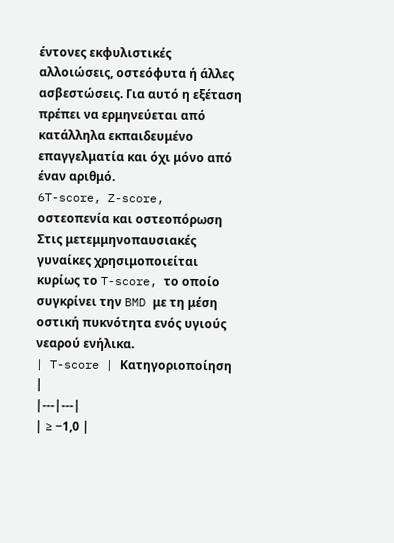έντονες εκφυλιστικές αλλοιώσεις, οστεόφυτα ή άλλες ασβεστώσεις. Για αυτό η εξέταση πρέπει να ερμηνεύεται από κατάλληλα εκπαιδευμένο επαγγελματία και όχι μόνο από έναν αριθμό.
6T-score, Z-score, οστεοπενία και οστεοπόρωση
Στις μετεμμηνοπαυσιακές γυναίκες χρησιμοποιείται κυρίως το T-score, το οποίο συγκρίνει την BMD με τη μέση οστική πυκνότητα ενός υγιούς νεαρού ενήλικα.
| T-score | Κατηγοριοποίηση |
|---|---|
| ≥ −1,0 |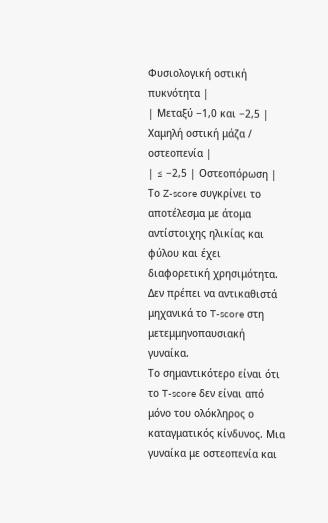Φυσιολογική οστική πυκνότητα |
| Μεταξύ −1,0 και −2,5 | Χαμηλή οστική μάζα / οστεοπενία |
| ≤ −2,5 | Οστεοπόρωση |
Το Z-score συγκρίνει το αποτέλεσμα με άτομα αντίστοιχης ηλικίας και φύλου και έχει διαφορετική χρησιμότητα. Δεν πρέπει να αντικαθιστά μηχανικά το T-score στη μετεμμηνοπαυσιακή γυναίκα.
Το σημαντικότερο είναι ότι το T-score δεν είναι από μόνο του ολόκληρος ο καταγματικός κίνδυνος. Μια γυναίκα με οστεοπενία και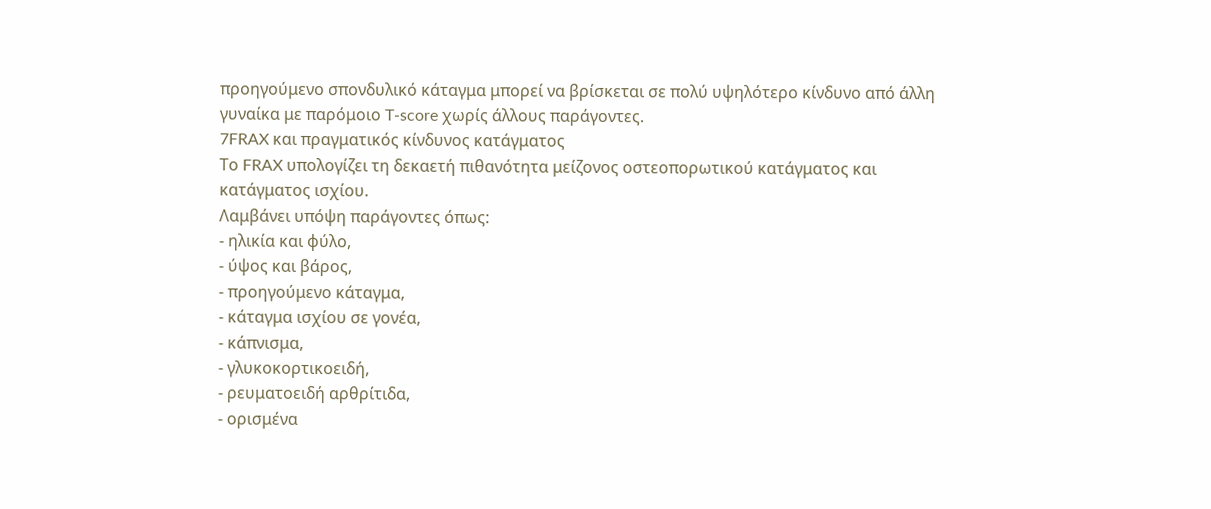προηγούμενο σπονδυλικό κάταγμα μπορεί να βρίσκεται σε πολύ υψηλότερο κίνδυνο από άλλη γυναίκα με παρόμοιο T-score χωρίς άλλους παράγοντες.
7FRAX και πραγματικός κίνδυνος κατάγματος
Το FRAX υπολογίζει τη δεκαετή πιθανότητα μείζονος οστεοπορωτικού κατάγματος και κατάγματος ισχίου.
Λαμβάνει υπόψη παράγοντες όπως:
- ηλικία και φύλο,
- ύψος και βάρος,
- προηγούμενο κάταγμα,
- κάταγμα ισχίου σε γονέα,
- κάπνισμα,
- γλυκοκορτικοειδή,
- ρευματοειδή αρθρίτιδα,
- ορισμένα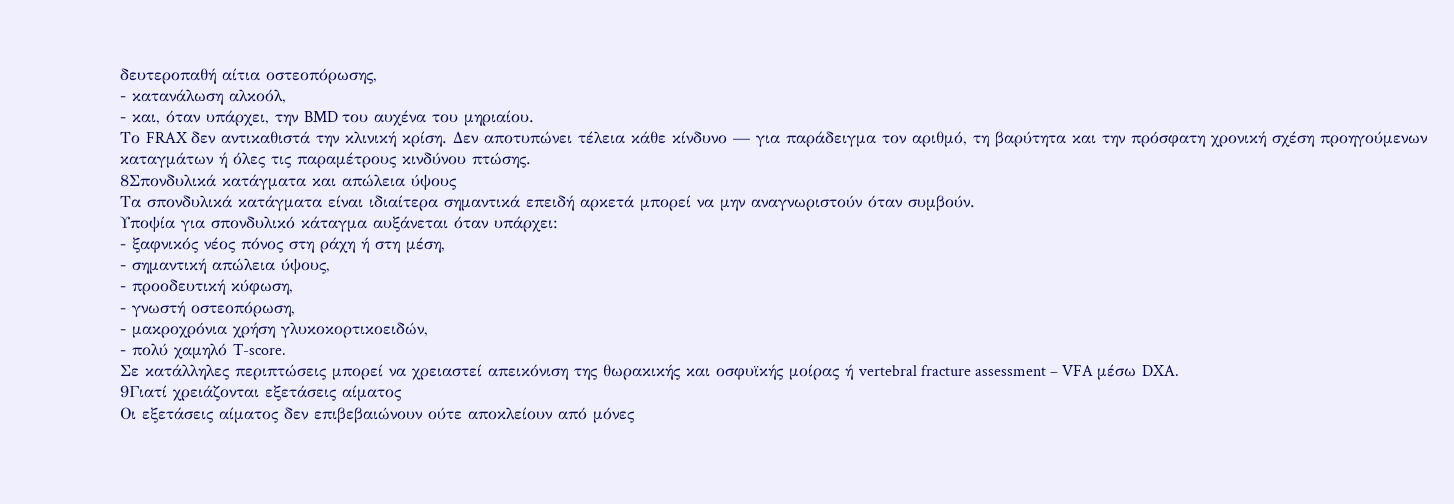δευτεροπαθή αίτια οστεοπόρωσης,
- κατανάλωση αλκοόλ,
- και, όταν υπάρχει, την BMD του αυχένα του μηριαίου.
Το FRAX δεν αντικαθιστά την κλινική κρίση. Δεν αποτυπώνει τέλεια κάθε κίνδυνο — για παράδειγμα τον αριθμό, τη βαρύτητα και την πρόσφατη χρονική σχέση προηγούμενων καταγμάτων ή όλες τις παραμέτρους κινδύνου πτώσης.
8Σπονδυλικά κατάγματα και απώλεια ύψους
Τα σπονδυλικά κατάγματα είναι ιδιαίτερα σημαντικά επειδή αρκετά μπορεί να μην αναγνωριστούν όταν συμβούν.
Υποψία για σπονδυλικό κάταγμα αυξάνεται όταν υπάρχει:
- ξαφνικός νέος πόνος στη ράχη ή στη μέση,
- σημαντική απώλεια ύψους,
- προοδευτική κύφωση,
- γνωστή οστεοπόρωση,
- μακροχρόνια χρήση γλυκοκορτικοειδών,
- πολύ χαμηλό T-score.
Σε κατάλληλες περιπτώσεις μπορεί να χρειαστεί απεικόνιση της θωρακικής και οσφυϊκής μοίρας ή vertebral fracture assessment – VFA μέσω DXA.
9Γιατί χρειάζονται εξετάσεις αίματος
Οι εξετάσεις αίματος δεν επιβεβαιώνουν ούτε αποκλείουν από μόνες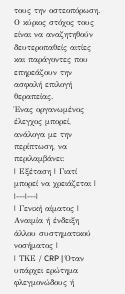τους την οστεοπόρωση. Ο κύριος στόχος τους είναι να αναζητηθούν δευτεροπαθείς αιτίες και παράγοντες που επηρεάζουν την ασφαλή επιλογή θεραπείας.
Ένας οργανωμένος έλεγχος μπορεί, ανάλογα με την περίπτωση, να περιλαμβάνει:
| Εξέταση | Γιατί μπορεί να χρειάζεται |
|---|---|
| Γενική αίματος | Αναιμία ή ένδειξη άλλου συστηματικού νοσήματος |
| ΤΚΕ / CRP | Όταν υπάρχει ερώτημα φλεγμονώδους ή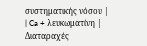συστηματικής νόσου |
| Ca + λευκωματίνη | Διαταραχές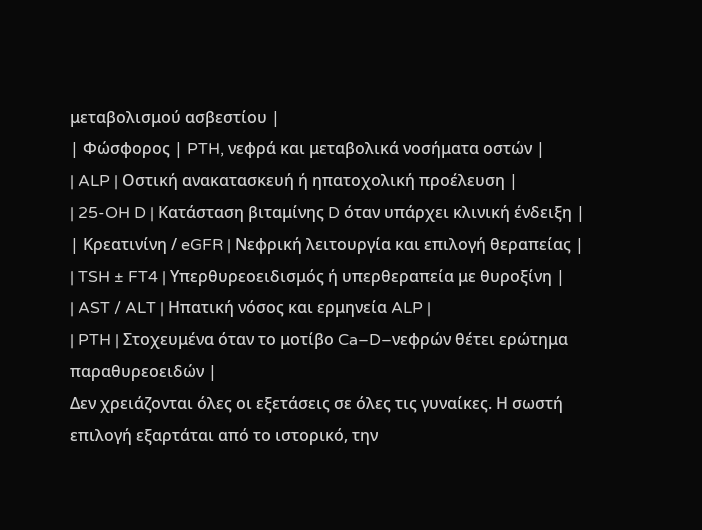μεταβολισμού ασβεστίου |
| Φώσφορος | PTH, νεφρά και μεταβολικά νοσήματα οστών |
| ALP | Οστική ανακατασκευή ή ηπατοχολική προέλευση |
| 25-OH D | Κατάσταση βιταμίνης D όταν υπάρχει κλινική ένδειξη |
| Κρεατινίνη / eGFR | Νεφρική λειτουργία και επιλογή θεραπείας |
| TSH ± FT4 | Υπερθυρεοειδισμός ή υπερθεραπεία με θυροξίνη |
| AST / ALT | Ηπατική νόσος και ερμηνεία ALP |
| PTH | Στοχευμένα όταν το μοτίβο Ca–D–νεφρών θέτει ερώτημα παραθυρεοειδών |
Δεν χρειάζονται όλες οι εξετάσεις σε όλες τις γυναίκες. Η σωστή επιλογή εξαρτάται από το ιστορικό, την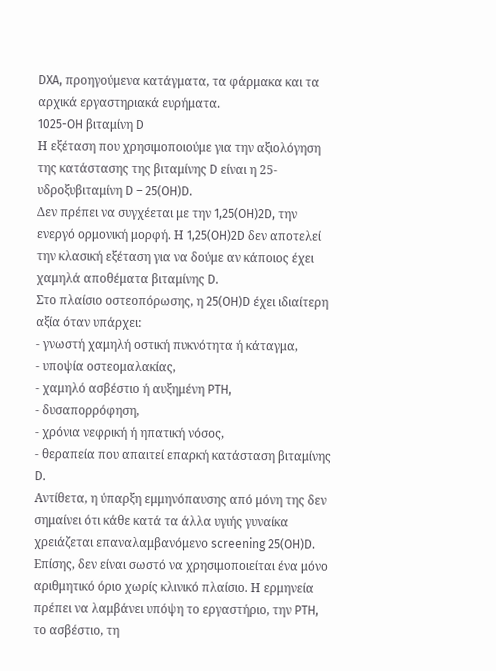DXA, προηγούμενα κατάγματα, τα φάρμακα και τα αρχικά εργαστηριακά ευρήματα.
1025-OH βιταμίνη D
Η εξέταση που χρησιμοποιούμε για την αξιολόγηση της κατάστασης της βιταμίνης D είναι η 25-υδροξυβιταμίνη D – 25(OH)D.
Δεν πρέπει να συγχέεται με την 1,25(OH)2D, την ενεργό ορμονική μορφή. Η 1,25(OH)2D δεν αποτελεί την κλασική εξέταση για να δούμε αν κάποιος έχει χαμηλά αποθέματα βιταμίνης D.
Στο πλαίσιο οστεοπόρωσης, η 25(OH)D έχει ιδιαίτερη αξία όταν υπάρχει:
- γνωστή χαμηλή οστική πυκνότητα ή κάταγμα,
- υποψία οστεομαλακίας,
- χαμηλό ασβέστιο ή αυξημένη PTH,
- δυσαπορρόφηση,
- χρόνια νεφρική ή ηπατική νόσος,
- θεραπεία που απαιτεί επαρκή κατάσταση βιταμίνης D.
Αντίθετα, η ύπαρξη εμμηνόπαυσης από μόνη της δεν σημαίνει ότι κάθε κατά τα άλλα υγιής γυναίκα χρειάζεται επαναλαμβανόμενο screening 25(OH)D.
Επίσης, δεν είναι σωστό να χρησιμοποιείται ένα μόνο αριθμητικό όριο χωρίς κλινικό πλαίσιο. Η ερμηνεία πρέπει να λαμβάνει υπόψη το εργαστήριο, την PTH, το ασβέστιο, τη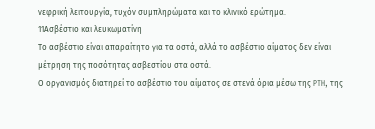νεφρική λειτουργία, τυχόν συμπληρώματα και το κλινικό ερώτημα.
11Ασβέστιο και λευκωματίνη
Το ασβέστιο είναι απαραίτητο για τα οστά, αλλά το ασβέστιο αίματος δεν είναι μέτρηση της ποσότητας ασβεστίου στα οστά.
Ο οργανισμός διατηρεί το ασβέστιο του αίματος σε στενά όρια μέσω της PTH, της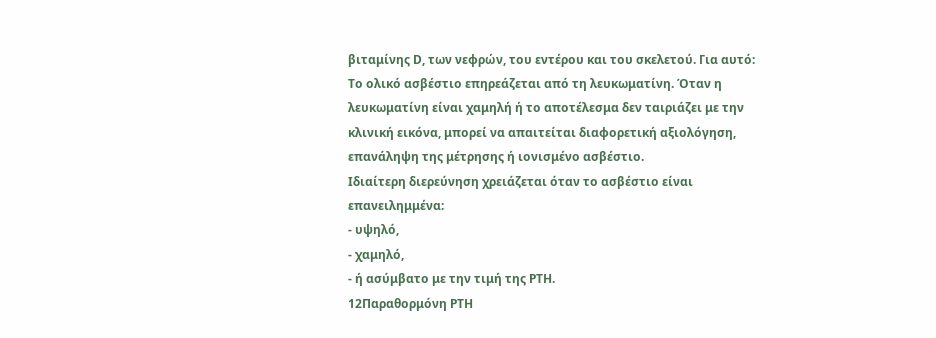βιταμίνης D, των νεφρών, του εντέρου και του σκελετού. Για αυτό:
Το ολικό ασβέστιο επηρεάζεται από τη λευκωματίνη. Όταν η λευκωματίνη είναι χαμηλή ή το αποτέλεσμα δεν ταιριάζει με την κλινική εικόνα, μπορεί να απαιτείται διαφορετική αξιολόγηση, επανάληψη της μέτρησης ή ιονισμένο ασβέστιο.
Ιδιαίτερη διερεύνηση χρειάζεται όταν το ασβέστιο είναι επανειλημμένα:
- υψηλό,
- χαμηλό,
- ή ασύμβατο με την τιμή της PTH.
12Παραθορμόνη PTH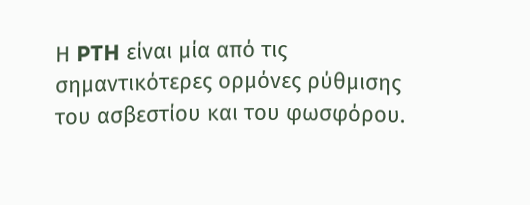Η PTH είναι μία από τις σημαντικότερες ορμόνες ρύθμισης του ασβεστίου και του φωσφόρου.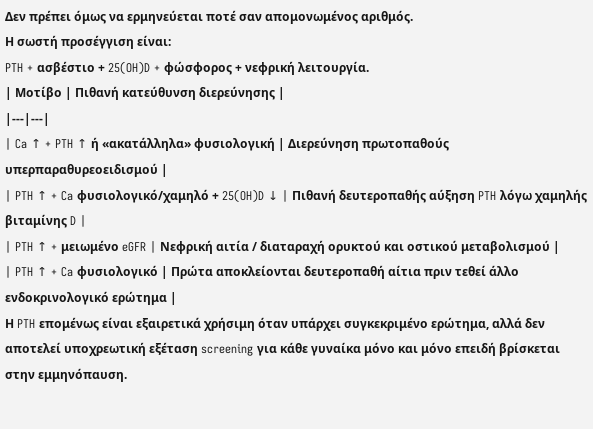Δεν πρέπει όμως να ερμηνεύεται ποτέ σαν απομονωμένος αριθμός.
Η σωστή προσέγγιση είναι:
PTH + ασβέστιο + 25(OH)D + φώσφορος + νεφρική λειτουργία.
| Μοτίβο | Πιθανή κατεύθυνση διερεύνησης |
|---|---|
| Ca ↑ + PTH ↑ ή «ακατάλληλα» φυσιολογική | Διερεύνηση πρωτοπαθούς υπερπαραθυρεοειδισμού |
| PTH ↑ + Ca φυσιολογικό/χαμηλό + 25(OH)D ↓ | Πιθανή δευτεροπαθής αύξηση PTH λόγω χαμηλής βιταμίνης D |
| PTH ↑ + μειωμένο eGFR | Νεφρική αιτία / διαταραχή ορυκτού και οστικού μεταβολισμού |
| PTH ↑ + Ca φυσιολογικό | Πρώτα αποκλείονται δευτεροπαθή αίτια πριν τεθεί άλλο ενδοκρινολογικό ερώτημα |
Η PTH επομένως είναι εξαιρετικά χρήσιμη όταν υπάρχει συγκεκριμένο ερώτημα, αλλά δεν αποτελεί υποχρεωτική εξέταση screening για κάθε γυναίκα μόνο και μόνο επειδή βρίσκεται στην εμμηνόπαυση.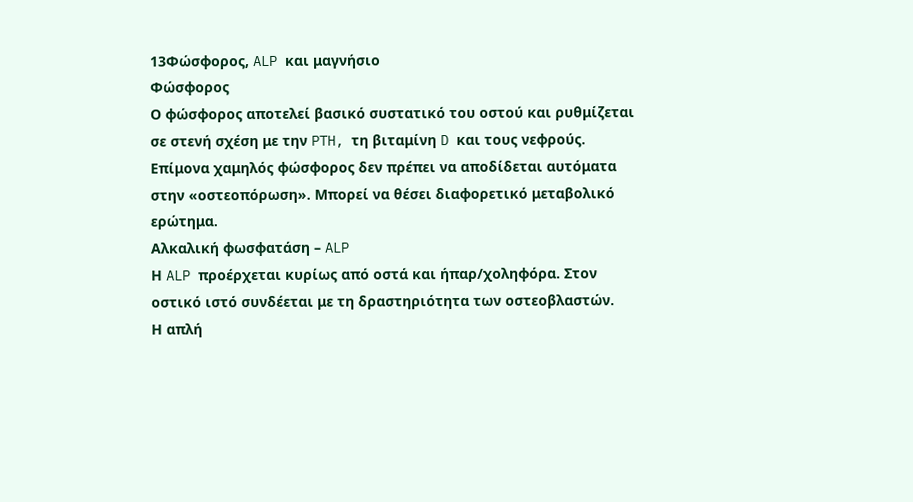13Φώσφορος, ALP και μαγνήσιο
Φώσφορος
Ο φώσφορος αποτελεί βασικό συστατικό του οστού και ρυθμίζεται σε στενή σχέση με την PTH, τη βιταμίνη D και τους νεφρούς.
Επίμονα χαμηλός φώσφορος δεν πρέπει να αποδίδεται αυτόματα στην «οστεοπόρωση». Μπορεί να θέσει διαφορετικό μεταβολικό ερώτημα.
Αλκαλική φωσφατάση – ALP
Η ALP προέρχεται κυρίως από οστά και ήπαρ/χοληφόρα. Στον οστικό ιστό συνδέεται με τη δραστηριότητα των οστεοβλαστών.
Η απλή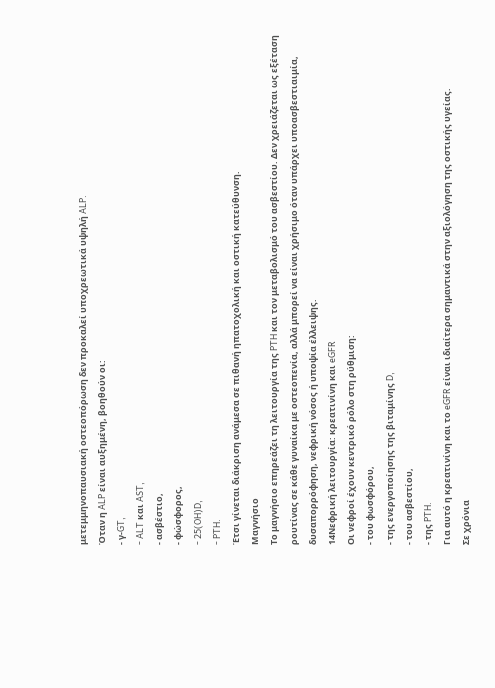μετεμμηνοπαυσιακή οστεοπόρωση δεν προκαλεί υποχρεωτικά υψηλή ALP.
Όταν η ALP είναι αυξημένη, βοηθούν οι:
- γ-GT,
- ALT και AST,
- ασβέστιο,
- φώσφορος,
- 25(OH)D,
- PTH.
Έτσι γίνεται διάκριση ανάμεσα σε πιθανή ηπατοχολική και οστική κατεύθυνση.
Μαγνήσιο
Το μαγνήσιο επηρεάζει τη λειτουργία της PTH και τον μεταβολισμό του ασβεστίου. Δεν χρειάζεται ως εξέταση ρουτίνας σε κάθε γυναίκα με οστεοπενία, αλλά μπορεί να είναι χρήσιμο όταν υπάρχει υποασβεστιαιμία, δυσαπορρόφηση, νεφρική νόσος ή υποψία έλλειψης.
14Νεφρική λειτουργία: κρεατινίνη και eGFR
Οι νεφροί έχουν κεντρικό ρόλο στη ρύθμιση:
- του φωσφόρου,
- της ενεργοποίησης της βιταμίνης D,
- του ασβεστίου,
- της PTH.
Για αυτό η κρεατινίνη και το eGFR είναι ιδιαίτερα σημαντικά στην αξιολόγηση της οστικής υγείας.
Σε χρόνια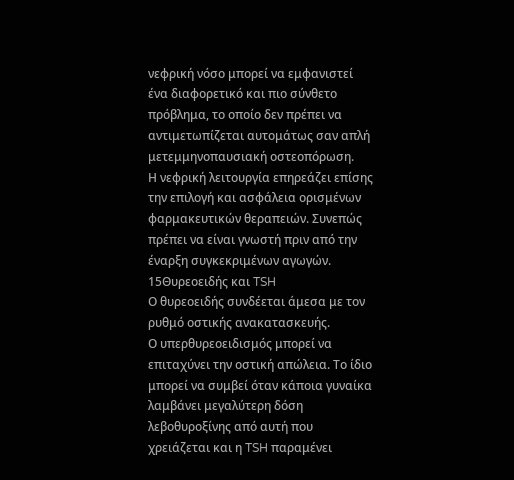νεφρική νόσο μπορεί να εμφανιστεί ένα διαφορετικό και πιο σύνθετο πρόβλημα, το οποίο δεν πρέπει να αντιμετωπίζεται αυτομάτως σαν απλή μετεμμηνοπαυσιακή οστεοπόρωση.
Η νεφρική λειτουργία επηρεάζει επίσης την επιλογή και ασφάλεια ορισμένων φαρμακευτικών θεραπειών. Συνεπώς πρέπει να είναι γνωστή πριν από την έναρξη συγκεκριμένων αγωγών.
15Θυρεοειδής και TSH
Ο θυρεοειδής συνδέεται άμεσα με τον ρυθμό οστικής ανακατασκευής.
Ο υπερθυρεοειδισμός μπορεί να επιταχύνει την οστική απώλεια. Το ίδιο μπορεί να συμβεί όταν κάποια γυναίκα λαμβάνει μεγαλύτερη δόση λεβοθυροξίνης από αυτή που χρειάζεται και η TSH παραμένει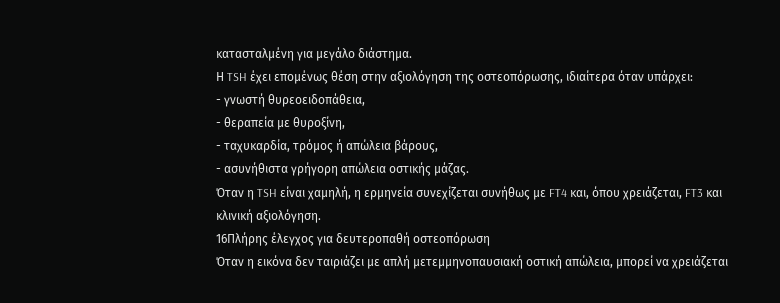κατασταλμένη για μεγάλο διάστημα.
Η TSH έχει επομένως θέση στην αξιολόγηση της οστεοπόρωσης, ιδιαίτερα όταν υπάρχει:
- γνωστή θυρεοειδοπάθεια,
- θεραπεία με θυροξίνη,
- ταχυκαρδία, τρόμος ή απώλεια βάρους,
- ασυνήθιστα γρήγορη απώλεια οστικής μάζας.
Όταν η TSH είναι χαμηλή, η ερμηνεία συνεχίζεται συνήθως με FT4 και, όπου χρειάζεται, FT3 και κλινική αξιολόγηση.
16Πλήρης έλεγχος για δευτεροπαθή οστεοπόρωση
Όταν η εικόνα δεν ταιριάζει με απλή μετεμμηνοπαυσιακή οστική απώλεια, μπορεί να χρειάζεται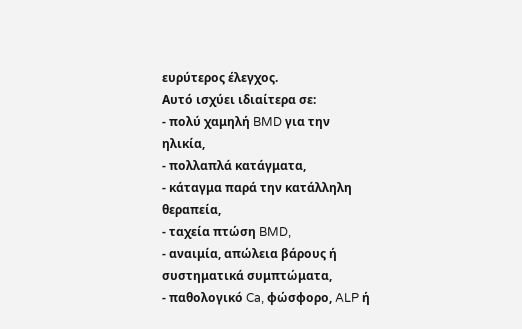ευρύτερος έλεγχος.
Αυτό ισχύει ιδιαίτερα σε:
- πολύ χαμηλή BMD για την ηλικία,
- πολλαπλά κατάγματα,
- κάταγμα παρά την κατάλληλη θεραπεία,
- ταχεία πτώση BMD,
- αναιμία, απώλεια βάρους ή συστηματικά συμπτώματα,
- παθολογικό Ca, φώσφορο, ALP ή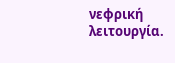νεφρική λειτουργία.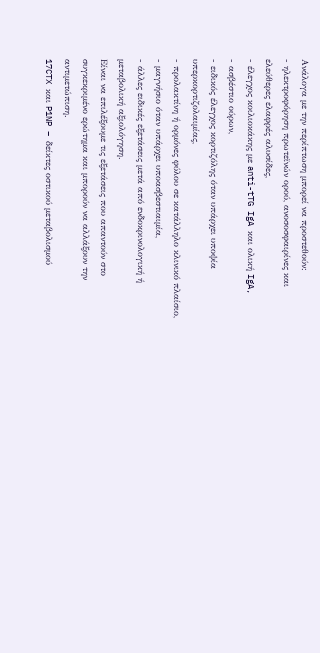Ανάλογα με την περίπτωση μπορεί να προστεθούν:
- ηλεκτροφόρηση πρωτεϊνών ορού, ανοσοσφαιρίνες και ελεύθερες ελαφρές αλυσίδες,
- έλεγχος κοιλιοκάκης με anti-tTG IgA και ολική IgA,
- ασβέστιο ούρων,
- ειδικός έλεγχος κορτιζόλης όταν υπάρχει υποψία υπερκορτιζολαιμίας,
- προλακτίνη ή ορμόνες φύλου σε κατάλληλο κλινικό πλαίσιο,
- μαγνήσιο όταν υπάρχει υποασβεστιαιμία,
- άλλες ειδικές εξετάσεις μετά από ενδοκρινολογική ή μεταβολική αξιολόγηση.
Είναι να επιλέξουμε τις εξετάσεις που απαντούν στο συγκεκριμένο ερώτημα και μπορούν να αλλάξουν την αντιμετώπιση.
17CTX και P1NP – δείκτες οστικού μεταβολισμού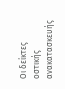Οι δείκτες οστικής ανακατασκευής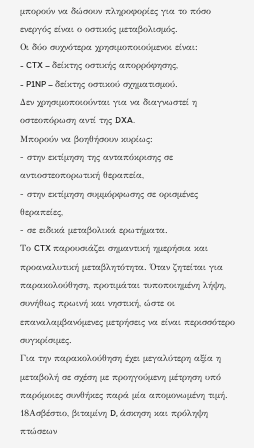μπορούν να δώσουν πληροφορίες για το πόσο ενεργός είναι ο οστικός μεταβολισμός.
Οι δύο συχνότερα χρησιμοποιούμενοι είναι:
- CTX – δείκτης οστικής απορρόφησης,
- P1NP – δείκτης οστικού σχηματισμού.
Δεν χρησιμοποιούνται για να διαγνωστεί η οστεοπόρωση αντί της DXA.
Μπορούν να βοηθήσουν κυρίως:
- στην εκτίμηση της ανταπόκρισης σε αντιοστεοπορωτική θεραπεία,
- στην εκτίμηση συμμόρφωσης σε ορισμένες θεραπείες,
- σε ειδικά μεταβολικά ερωτήματα.
Το CTX παρουσιάζει σημαντική ημερήσια και προαναλυτική μεταβλητότητα. Όταν ζητείται για παρακολούθηση, προτιμάται τυποποιημένη λήψη, συνήθως πρωινή και νηστική, ώστε οι επαναλαμβανόμενες μετρήσεις να είναι περισσότερο συγκρίσιμες.
Για την παρακολούθηση έχει μεγαλύτερη αξία η μεταβολή σε σχέση με προηγούμενη μέτρηση υπό παρόμοιες συνθήκες παρά μία απομονωμένη τιμή.
18Ασβέστιο, βιταμίνη D, άσκηση και πρόληψη πτώσεων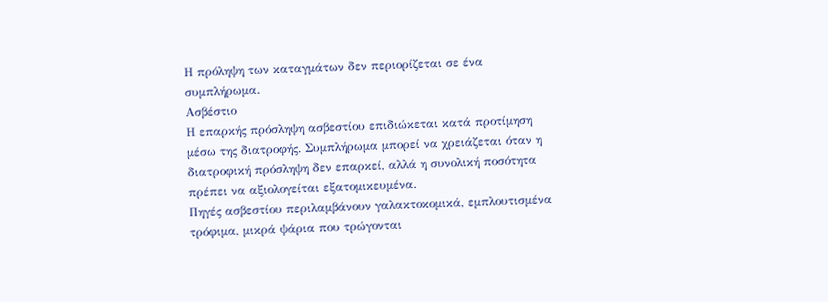Η πρόληψη των καταγμάτων δεν περιορίζεται σε ένα συμπλήρωμα.
Ασβέστιο
Η επαρκής πρόσληψη ασβεστίου επιδιώκεται κατά προτίμηση μέσω της διατροφής. Συμπλήρωμα μπορεί να χρειάζεται όταν η διατροφική πρόσληψη δεν επαρκεί, αλλά η συνολική ποσότητα πρέπει να αξιολογείται εξατομικευμένα.
Πηγές ασβεστίου περιλαμβάνουν γαλακτοκομικά, εμπλουτισμένα τρόφιμα, μικρά ψάρια που τρώγονται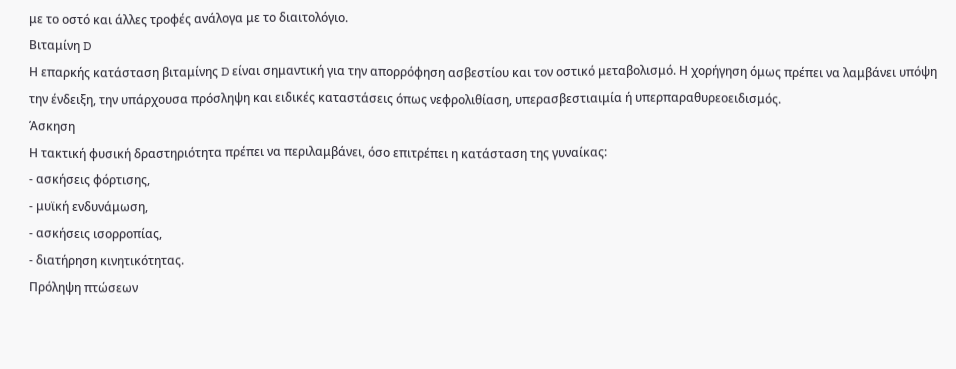με το οστό και άλλες τροφές ανάλογα με το διαιτολόγιο.
Βιταμίνη D
Η επαρκής κατάσταση βιταμίνης D είναι σημαντική για την απορρόφηση ασβεστίου και τον οστικό μεταβολισμό. Η χορήγηση όμως πρέπει να λαμβάνει υπόψη την ένδειξη, την υπάρχουσα πρόσληψη και ειδικές καταστάσεις όπως νεφρολιθίαση, υπερασβεστιαιμία ή υπερπαραθυρεοειδισμός.
Άσκηση
Η τακτική φυσική δραστηριότητα πρέπει να περιλαμβάνει, όσο επιτρέπει η κατάσταση της γυναίκας:
- ασκήσεις φόρτισης,
- μυϊκή ενδυνάμωση,
- ασκήσεις ισορροπίας,
- διατήρηση κινητικότητας.
Πρόληψη πτώσεων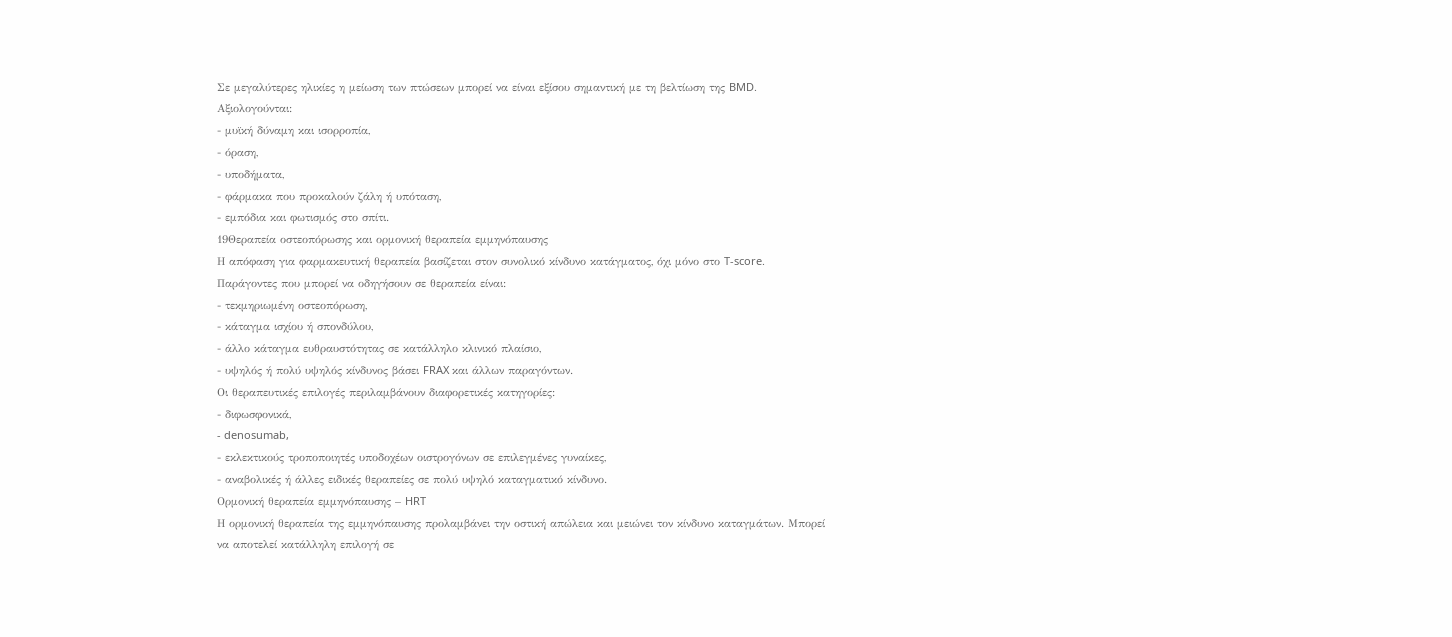Σε μεγαλύτερες ηλικίες η μείωση των πτώσεων μπορεί να είναι εξίσου σημαντική με τη βελτίωση της BMD.
Αξιολογούνται:
- μυϊκή δύναμη και ισορροπία,
- όραση,
- υποδήματα,
- φάρμακα που προκαλούν ζάλη ή υπόταση,
- εμπόδια και φωτισμός στο σπίτι.
19Θεραπεία οστεοπόρωσης και ορμονική θεραπεία εμμηνόπαυσης
Η απόφαση για φαρμακευτική θεραπεία βασίζεται στον συνολικό κίνδυνο κατάγματος, όχι μόνο στο T-score.
Παράγοντες που μπορεί να οδηγήσουν σε θεραπεία είναι:
- τεκμηριωμένη οστεοπόρωση,
- κάταγμα ισχίου ή σπονδύλου,
- άλλο κάταγμα ευθραυστότητας σε κατάλληλο κλινικό πλαίσιο,
- υψηλός ή πολύ υψηλός κίνδυνος βάσει FRAX και άλλων παραγόντων.
Οι θεραπευτικές επιλογές περιλαμβάνουν διαφορετικές κατηγορίες:
- διφωσφονικά,
- denosumab,
- εκλεκτικούς τροποποιητές υποδοχέων οιστρογόνων σε επιλεγμένες γυναίκες,
- αναβολικές ή άλλες ειδικές θεραπείες σε πολύ υψηλό καταγματικό κίνδυνο.
Ορμονική θεραπεία εμμηνόπαυσης – HRT
Η ορμονική θεραπεία της εμμηνόπαυσης προλαμβάνει την οστική απώλεια και μειώνει τον κίνδυνο καταγμάτων. Μπορεί να αποτελεί κατάλληλη επιλογή σε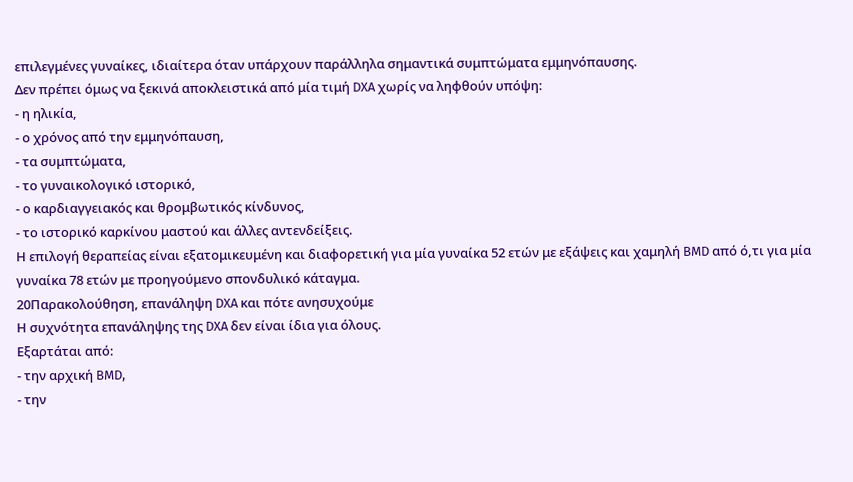επιλεγμένες γυναίκες, ιδιαίτερα όταν υπάρχουν παράλληλα σημαντικά συμπτώματα εμμηνόπαυσης.
Δεν πρέπει όμως να ξεκινά αποκλειστικά από μία τιμή DXA χωρίς να ληφθούν υπόψη:
- η ηλικία,
- ο χρόνος από την εμμηνόπαυση,
- τα συμπτώματα,
- το γυναικολογικό ιστορικό,
- ο καρδιαγγειακός και θρομβωτικός κίνδυνος,
- το ιστορικό καρκίνου μαστού και άλλες αντενδείξεις.
Η επιλογή θεραπείας είναι εξατομικευμένη και διαφορετική για μία γυναίκα 52 ετών με εξάψεις και χαμηλή BMD από ό,τι για μία γυναίκα 78 ετών με προηγούμενο σπονδυλικό κάταγμα.
20Παρακολούθηση, επανάληψη DXA και πότε ανησυχούμε
Η συχνότητα επανάληψης της DXA δεν είναι ίδια για όλους.
Εξαρτάται από:
- την αρχική BMD,
- την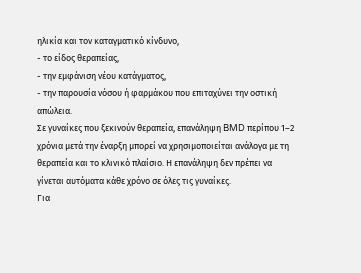ηλικία και τον καταγματικό κίνδυνο,
- το είδος θεραπείας,
- την εμφάνιση νέου κατάγματος,
- την παρουσία νόσου ή φαρμάκου που επιταχύνει την οστική απώλεια.
Σε γυναίκες που ξεκινούν θεραπεία, επανάληψη BMD περίπου 1–2 χρόνια μετά την έναρξη μπορεί να χρησιμοποιείται ανάλογα με τη θεραπεία και το κλινικό πλαίσιο. Η επανάληψη δεν πρέπει να γίνεται αυτόματα κάθε χρόνο σε όλες τις γυναίκες.
Για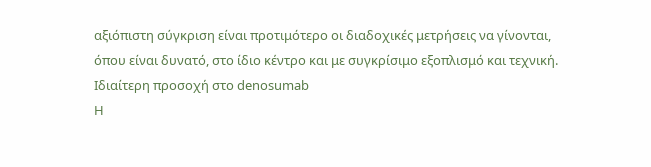αξιόπιστη σύγκριση είναι προτιμότερο οι διαδοχικές μετρήσεις να γίνονται, όπου είναι δυνατό, στο ίδιο κέντρο και με συγκρίσιμο εξοπλισμό και τεχνική.
Ιδιαίτερη προσοχή στο denosumab
Η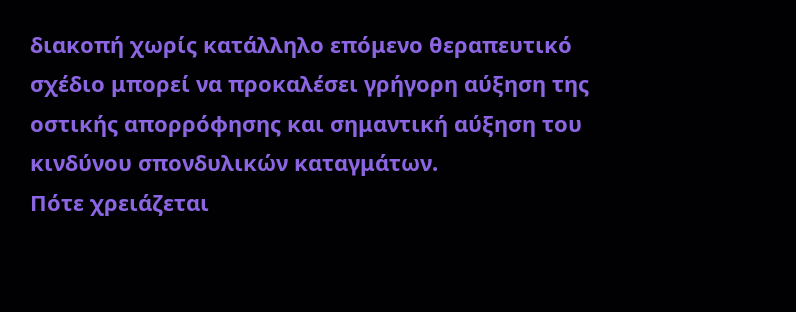διακοπή χωρίς κατάλληλο επόμενο θεραπευτικό σχέδιο μπορεί να προκαλέσει γρήγορη αύξηση της οστικής απορρόφησης και σημαντική αύξηση του κινδύνου σπονδυλικών καταγμάτων.
Πότε χρειάζεται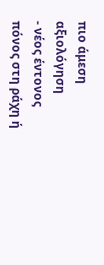πιο άμεση αξιολόγηση
- νέος έντονος πόνος στη ράχη ή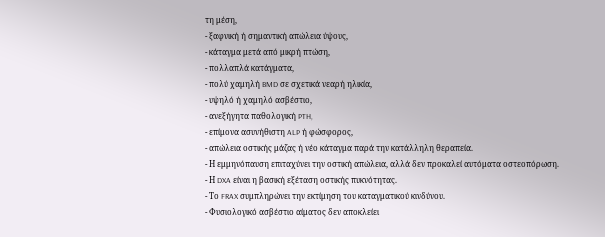τη μέση,
- ξαφνική ή σημαντική απώλεια ύψους,
- κάταγμα μετά από μικρή πτώση,
- πολλαπλά κατάγματα,
- πολύ χαμηλή BMD σε σχετικά νεαρή ηλικία,
- υψηλό ή χαμηλό ασβέστιο,
- ανεξήγητα παθολογική PTH,
- επίμονα ασυνήθιστη ALP ή φώσφορος,
- απώλεια οστικής μάζας ή νέο κάταγμα παρά την κατάλληλη θεραπεία.
- Η εμμηνόπαυση επιταχύνει την οστική απώλεια, αλλά δεν προκαλεί αυτόματα οστεοπόρωση.
- Η DXA είναι η βασική εξέταση οστικής πυκνότητας.
- Το FRAX συμπληρώνει την εκτίμηση του καταγματικού κινδύνου.
- Φυσιολογικό ασβέστιο αίματος δεν αποκλείει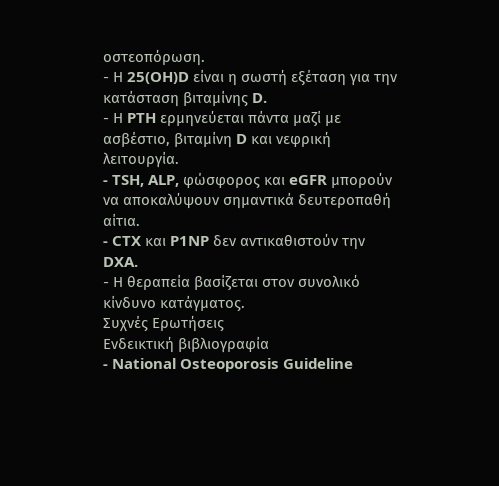οστεοπόρωση.
- Η 25(OH)D είναι η σωστή εξέταση για την κατάσταση βιταμίνης D.
- Η PTH ερμηνεύεται πάντα μαζί με ασβέστιο, βιταμίνη D και νεφρική λειτουργία.
- TSH, ALP, φώσφορος και eGFR μπορούν να αποκαλύψουν σημαντικά δευτεροπαθή αίτια.
- CTX και P1NP δεν αντικαθιστούν την DXA.
- Η θεραπεία βασίζεται στον συνολικό κίνδυνο κατάγματος.
Συχνές Ερωτήσεις
Ενδεικτική βιβλιογραφία
- National Osteoporosis Guideline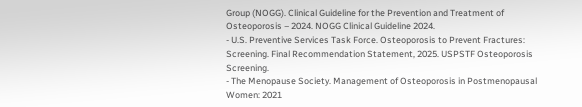Group (NOGG). Clinical Guideline for the Prevention and Treatment of Osteoporosis – 2024. NOGG Clinical Guideline 2024.
- U.S. Preventive Services Task Force. Osteoporosis to Prevent Fractures: Screening. Final Recommendation Statement, 2025. USPSTF Osteoporosis Screening.
- The Menopause Society. Management of Osteoporosis in Postmenopausal Women: 2021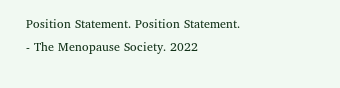Position Statement. Position Statement.
- The Menopause Society. 2022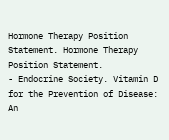Hormone Therapy Position Statement. Hormone Therapy Position Statement.
- Endocrine Society. Vitamin D for the Prevention of Disease: An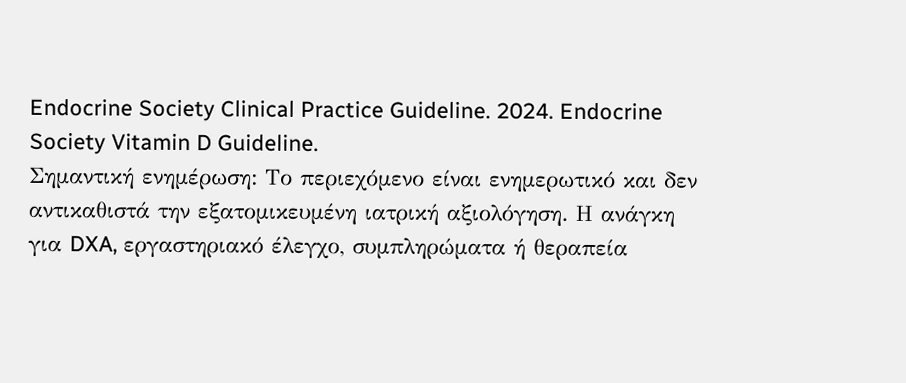Endocrine Society Clinical Practice Guideline. 2024. Endocrine Society Vitamin D Guideline.
Σημαντική ενημέρωση: Το περιεχόμενο είναι ενημερωτικό και δεν αντικαθιστά την εξατομικευμένη ιατρική αξιολόγηση. Η ανάγκη για DXA, εργαστηριακό έλεγχο, συμπληρώματα ή θεραπεία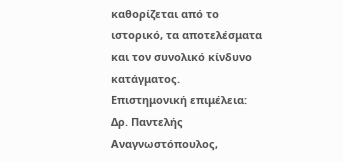καθορίζεται από το ιστορικό, τα αποτελέσματα και τον συνολικό κίνδυνο κατάγματος.
Επιστημονική επιμέλεια: Δρ. Παντελής Αναγνωστόπουλος,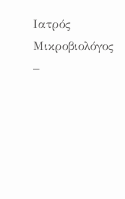Ιατρός Μικροβιολόγος –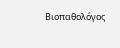Βιοπαθολόγος